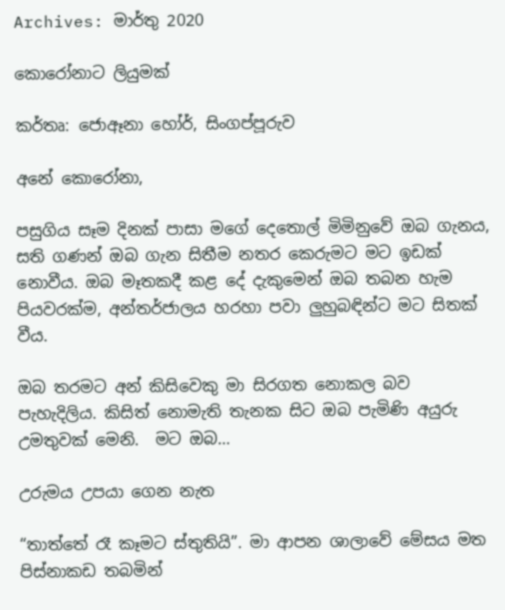Archives: මාර්තු 2020

කොරෝනාට ලියුමක්

කර්තෘ: ජොඈනා හෝර්, සිංගප්පූරුව

අනේ කොරෝනා,

පසුගිය සෑම දිනක් පාසා මගේ දෙතොල් මිමිනුවේ ඔබ ගැනය, සති ගණන් ඔබ ගැන සිතීම නතර කෙරුමට මට ඉඩක් නොවීය. ඔබ මෑතකදී කළ දේ දැකුමෙන් ඔබ තබන හැම පියවරක්ම, අන්තර්ජාලය හරහා පවා ලුහුබඳින්ට මට සිතක් වීය.

ඔබ තරමට අන් කිසිවෙකු මා සිරගත නොකල බව පැහැදිලිය. කිසිත් නොමැති තැනක සිට ඔබ පැමිණි අයුරු උමතුවක් මෙනි.  මට ඔබ…

උරුමය උපයා ගෙන නැත

“තාත්තේ රෑ කෑමට ස්තුතියි”. මා ආපන ශාලාවේ මේසය මත පිස්නාකඩ තබමින්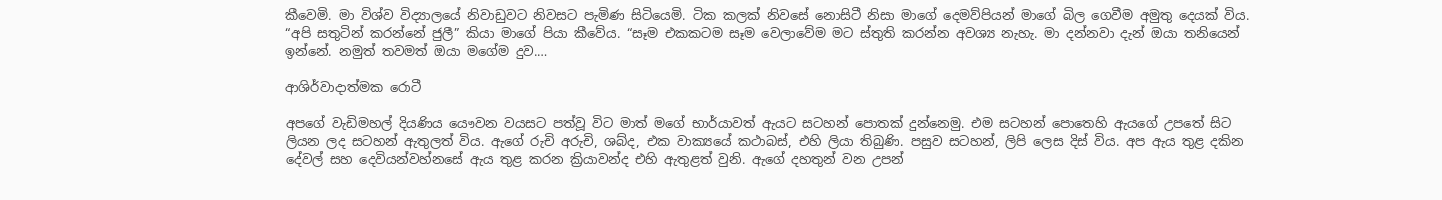කීවෙමි. මා විශ්ව විද්‍යාලයේ නිවාඩුවට නිවසට පැමිණ සිටියෙමි. ටික කලක් නිවසේ නොසිටී නිසා මාගේ දෙමව්පියන් මාගේ බිල ගෙවීම අමුතු දෙයක් විය. “අපි සතුටින් කරන්නේ ජුලී” කියා මාගේ පියා කීවේය. “සෑම එකකටම සෑම වෙලාවේම මට ස්තුති කරන්න අවශ්‍ය නැහැ. මා දන්නවා දැන් ඔයා තනියෙන් ඉන්නේ. නමුත් තවමත් ඔයා මගේම දුව.…

ආශිර්වාදාත්මක රොටී

අපගේ වැඩිමහල් දියණිය යෞවන වයසට පත්වූ විට මාත් මගේ භාර්යාවත් ඇයට සටහන් පොතක් දුන්නෙමු. එම සටහන් පොතෙහි ඇයගේ උපතේ සිට ලියන ලද සටහන් ඇතුලත් විය. ඇගේ රුචි අරුචි, ශබ්ද, එක වාක්‍යයේ කථාබස්, එහි ලියා තිබුණි. පසුව සටහන්, ලිපි ලෙස දිස් විය. අප ඇය තුළ දකින දේවල් සහ දෙවියන්වහ්නසේ ඇය තුළ කරන ක්‍රියාවන්ද එහි ඇතුළත් වුනි. ඇගේ දහතුන් වන උපන්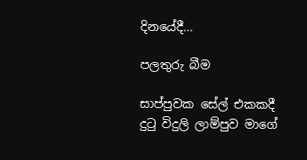දිනයේදී…

පලතුරු බීම

සාප්පුවක සේල් එකකදී දුටු විදුලි ලාම්පුව මාගේ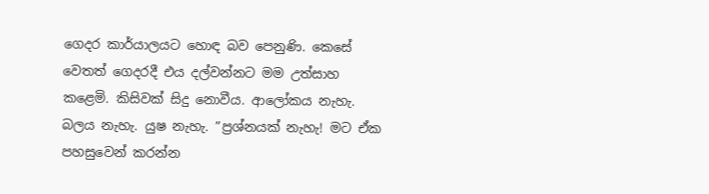ගෙදර කාර්යාලයට හොඳ බව පෙනුණි. කෙසේ වෙතත් ගෙදරදී එය දල්වන්නට මම උත්සාහ කළෙමි. කිසිවක් සිදු නොවීය. ආලෝකය නැහැ. බලය නැහැ. යුෂ නැහැ. ”ප්‍රශ්නයක් නැහැ! මට ඒක පහසුවෙන් කරන්න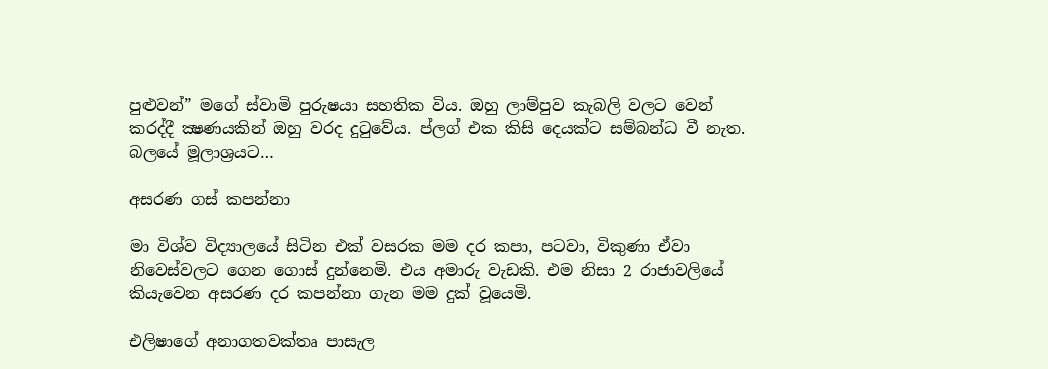පුළුවන්” මගේ ස්වාමි පුරුෂයා සහතික විය. ඔහු ලාම්පුව කැබලි වලට වෙන් කරද්දී ක්‍ෂණයකින් ඔහු වරද දුටුවේය. ප්ලග් එක කිසි දෙයක්ට සම්බන්ධ වී නැත. බලයේ මූලාශ්‍රයට…

අසරණ ගස් කපන්නා

මා විශ්ව විද්‍යාලයේ සිටින එක් වසරක මම දර කපා, පටවා, විකුණා ඒවා නිවෙස්වලට ගෙන ගොස් දුන්නෙමි. එය අමාරු වැඩකි. එම නිසා 2 රාජාවලියේ කියැවෙන අසරණ දර කපන්නා ගැන මම දුක් වූයෙමි.

එලිෂාගේ අනාගතවක්තෘ පාසැල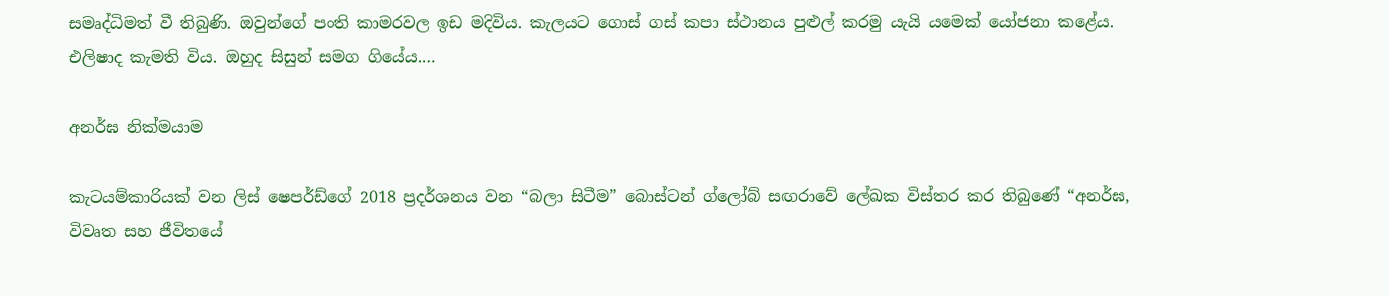සමෘද්ධිමත් වී තිබුණි. ඔවුන්ගේ පංති කාමරවල ඉඩ මදිවිය. කැලයට ගොස් ගස් කපා ස්ථානය පුළුල් කරමු යැයි යමෙක් යෝජනා කළේය. එලිෂාද කැමති විය. ඔහුද සිසුන් සමග ගියේය.…

අනර්ඝ නික්මයාම

කැටයම්කාරියක් වන ලිස් ෂෙපර්ඩ්ගේ 2018 ප්‍රදර්ශනය වන “බලා සිටීම” බොස්ටන් ග්ලෝබ් සඟරාවේ ලේඛක විස්තර කර තිබුණේ “අනර්ඝ, විවෘත සහ ජීවිතයේ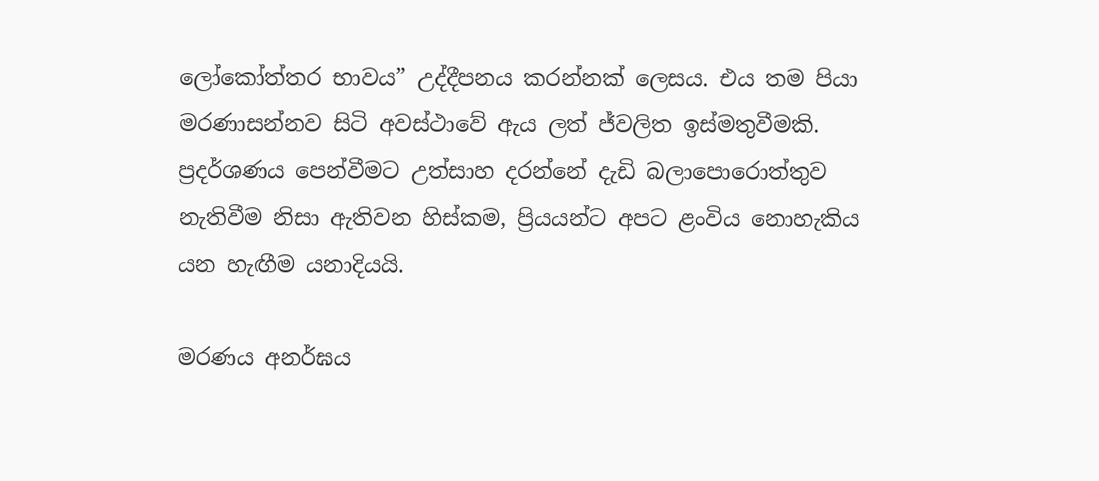ලෝකෝත්තර භාවය” උද්දීපනය කරන්නක් ලෙසය. එය තම පියා මරණාසන්නව සිටි අවස්ථාවේ ඇය ලත් ජ්වලිත ඉස්මතුවීමකි. ප්‍රදර්ශණය පෙන්වීමට උත්සාහ දරන්නේ දැඩි බලාපොරොත්තුව නැතිවීම නිසා ඇතිවන හිස්කම, ප්‍රියයන්ට අපට ළංවිය නොහැකිය යන හැඟීම යනාදියයි.

මරණය අනර්ඝය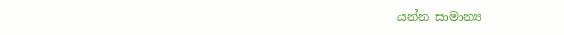යන්න සාමාන්‍ය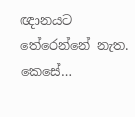ඥානයට තේරෙන්නේ නැත. කෙසේ…